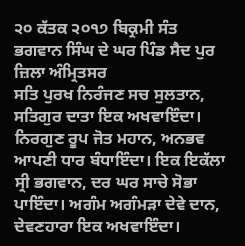੨੦ ਕੱਤਕ ੨੦੧੭ ਬਿਕ੍ਰਮੀ ਸੰਤ ਭਗਵਾਨ ਸਿੰਘ ਦੇ ਘਰ ਪਿੰਡ ਸੈਦ ਪੁਰ ਜ਼ਿਲਾ ਅੰਮ੍ਰਿਤਸਰ
ਸਤਿ ਪੁਰਖ ਨਿਰੰਜਣ ਸਚ ਸੁਲਤਾਨ, ਸਤਿਗੁਰ ਦਾਤਾ ਇਕ ਅਖਵਾਇੰਦਾ। ਨਿਰਗੁਣ ਰੂਪ ਜੋਤ ਮਹਾਨ, ਅਨਭਵ ਆਪਣੀ ਧਾਰ ਬੰਧਾਇੰਦਾ। ਇਕ ਇਕੱਲਾ ਸ੍ਰੀ ਭਗਵਾਨ, ਦਰ ਘਰ ਸਾਚੇ ਸੋਭਾ ਪਾਇੰਦਾ। ਅਗੰਮ ਅਗੰਮੜਾ ਦੇਵੇ ਦਾਨ, ਦੇਵਣਹਾਰਾ ਇਕ ਅਖਵਾਇੰਦਾ।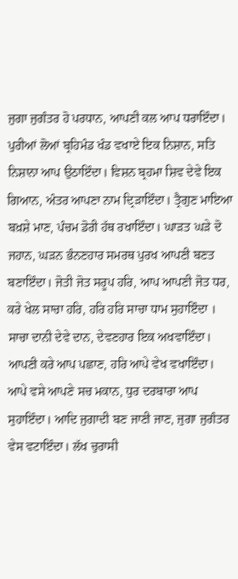ਜੁਗਾ ਜੁਗੰਤਰ ਹੋ ਪਰਧਾਨ, ਆਪਣੀ ਕਲ ਆਪ ਧਰਾਇੰਦਾ। ਪੁਰੀਆਂ ਲੋਆਂ ਬ੍ਰਹਿਮੰਡ ਖੰਡ ਵਖਾਏ ਇਕ ਨਿਸ਼ਾਨ, ਸਤਿ ਨਿਸ਼ਾਨਾ ਆਪ ਉਠਾਇੰਦਾ। ਵਿਸ਼ਨ ਬ੍ਰਹਮਾ ਸ਼ਿਵ ਦੇਵੇ ਇਕ ਗਿਆਨ, ਅੰਤਰ ਆਪਣਾ ਨਾਮ ਦ੍ਰਿੜਾਇੰਦਾ। ਤ੍ਰੈਗੁਣ ਮਾਇਆ ਬਖ਼ਸ਼ੇ ਮਾਣ, ਪੰਚਮ ਡੋਰੀ ਹੱਥ ਰਖਾਇੰਦਾ। ਘਾੜਤ ਘੜੇ ਦੋ ਜਹਾਨ, ਘੜਨ ਭੰਨਣਹਾਰ ਸਮਰਥ ਪੁਰਖ ਆਪਣੀ ਬਣਤ ਬਣਾਇੰਦਾ। ਜੋਤੀ ਜੋਤ ਸਰੂਪ ਹਰਿ, ਆਪ ਆਪਣੀ ਜੋਤ ਧਰ, ਕਰੇ ਖੇਲ ਸਾਚਾ ਹਰਿ, ਹਰਿ ਹਰਿ ਸਾਚਾ ਧਾਮ ਸੁਹਾਇੰਦਾ । ਸਾਚਾ ਦਾਨੀ ਦੇਵੇ ਦਾਨ, ਦੇਵਣਹਾਰ ਇਕ ਅਖਵਾਇੰਦਾ। ਆਪਣੀ ਕਰੇ ਆਪ ਪਛਾਣ, ਹਰਿ ਆਪੇ ਵੇਖ ਵਖਾਇੰਦਾ। ਆਪੇ ਵਸੇ ਆਪਣੇ ਸਚ ਮਕਾਨ, ਧੁਰ ਦਰਬਾਰਾ ਆਪ ਸੁਹਾਇੰਦਾ। ਆਦਿ ਜੁਗਾਦੀ ਬਣ ਜਾਣੀ ਜਾਣ, ਜੁਗਾ ਜੁਗੰਤਰ ਵੇਸ ਵਟਾਇੰਦਾ। ਲੱਖ ਚੁਰਾਸੀ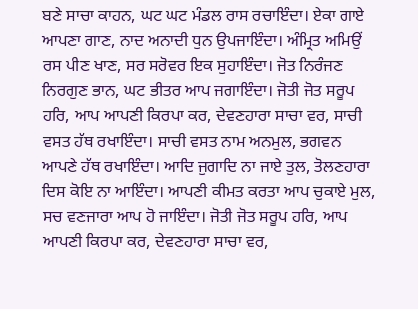ਬਣੇ ਸਾਚਾ ਕਾਹਨ, ਘਟ ਘਟ ਮੰਡਲ ਰਾਸ ਰਚਾਇੰਦਾ। ਏਕਾ ਗਾਏ ਆਪਣਾ ਗਾਣ, ਨਾਦ ਅਨਾਦੀ ਧੁਨ ਉਪਜਾਇੰਦਾ। ਅੰਮ੍ਰਿਤ ਅਮਿਉਂ ਰਸ ਪੀਣ ਖਾਣ, ਸਰ ਸਰੋਵਰ ਇਕ ਸੁਹਾਇੰਦਾ। ਜੋਤ ਨਿਰੰਜਣ ਨਿਰਗੁਣ ਭਾਨ, ਘਟ ਭੀਤਰ ਆਪ ਜਗਾਇੰਦਾ। ਜੋਤੀ ਜੋਤ ਸਰੂਪ ਹਰਿ, ਆਪ ਆਪਣੀ ਕਿਰਪਾ ਕਰ, ਦੇਵਣਹਾਰਾ ਸਾਚਾ ਵਰ, ਸਾਚੀ ਵਸਤ ਹੱਥ ਰਖਾਇੰਦਾ। ਸਾਚੀ ਵਸਤ ਨਾਮ ਅਨਮੁਲ, ਭਗਵਨ ਆਪਣੇ ਹੱਥ ਰਖਾਇੰਦਾ। ਆਦਿ ਜੁਗਾਦਿ ਨਾ ਜਾਏ ਤੁਲ, ਤੋਲਣਹਾਰਾ ਦਿਸ ਕੋਇ ਨਾ ਆਇੰਦਾ। ਆਪਣੀ ਕੀਮਤ ਕਰਤਾ ਆਪ ਚੁਕਾਏ ਮੁਲ, ਸਚ ਵਣਜਾਰਾ ਆਪ ਹੋ ਜਾਇੰਦਾ। ਜੋਤੀ ਜੋਤ ਸਰੂਪ ਹਰਿ, ਆਪ ਆਪਣੀ ਕਿਰਪਾ ਕਰ, ਦੇਵਣਹਾਰਾ ਸਾਚਾ ਵਰ,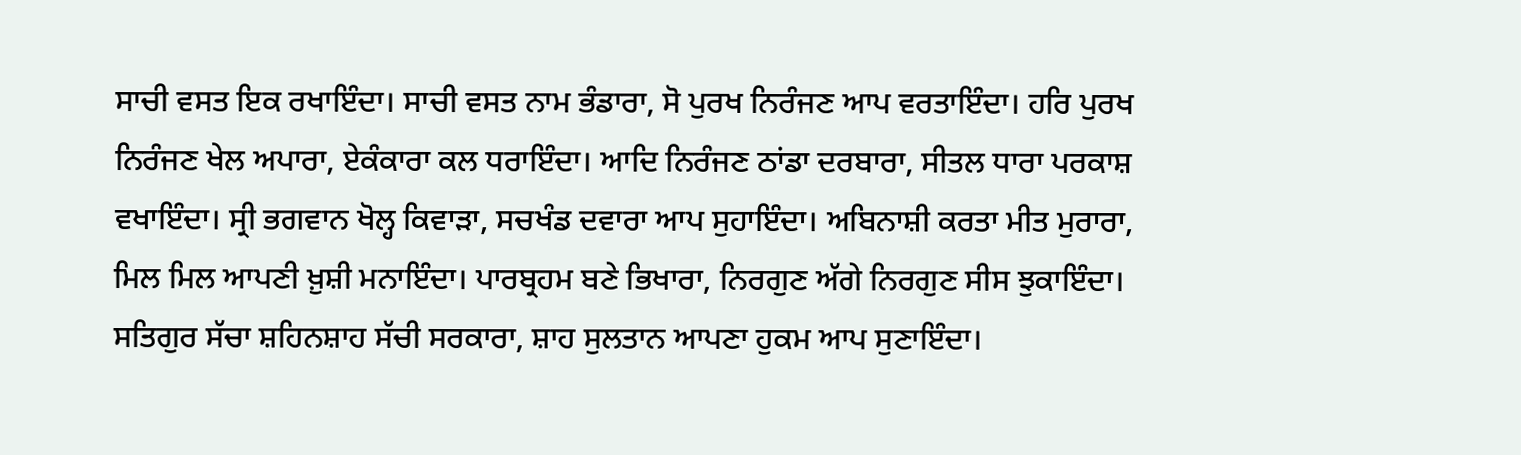ਸਾਚੀ ਵਸਤ ਇਕ ਰਖਾਇੰਦਾ। ਸਾਚੀ ਵਸਤ ਨਾਮ ਭੰਡਾਰਾ, ਸੋ ਪੁਰਖ ਨਿਰੰਜਣ ਆਪ ਵਰਤਾਇੰਦਾ। ਹਰਿ ਪੁਰਖ ਨਿਰੰਜਣ ਖੇਲ ਅਪਾਰਾ, ਏਕੰਕਾਰਾ ਕਲ ਧਰਾਇੰਦਾ। ਆਦਿ ਨਿਰੰਜਣ ਠਾਂਡਾ ਦਰਬਾਰਾ, ਸੀਤਲ ਧਾਰਾ ਪਰਕਾਸ਼ ਵਖਾਇੰਦਾ। ਸ੍ਰੀ ਭਗਵਾਨ ਖੋਲ੍ਹ ਕਿਵਾੜਾ, ਸਚਖੰਡ ਦਵਾਰਾ ਆਪ ਸੁਹਾਇੰਦਾ। ਅਬਿਨਾਸ਼ੀ ਕਰਤਾ ਮੀਤ ਮੁਰਾਰਾ, ਮਿਲ ਮਿਲ ਆਪਣੀ ਖ਼ੁਸ਼ੀ ਮਨਾਇੰਦਾ। ਪਾਰਬ੍ਰਹਮ ਬਣੇ ਭਿਖਾਰਾ, ਨਿਰਗੁਣ ਅੱਗੇ ਨਿਰਗੁਣ ਸੀਸ ਝੁਕਾਇੰਦਾ। ਸਤਿਗੁਰ ਸੱਚਾ ਸ਼ਹਿਨਸ਼ਾਹ ਸੱਚੀ ਸਰਕਾਰਾ, ਸ਼ਾਹ ਸੁਲਤਾਨ ਆਪਣਾ ਹੁਕਮ ਆਪ ਸੁਣਾਇੰਦਾ।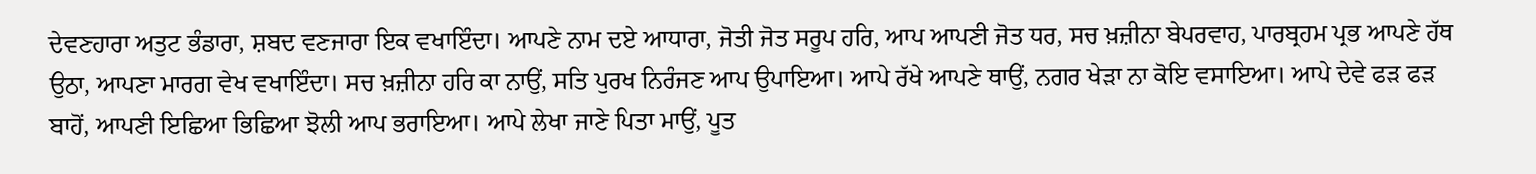ਦੇਵਣਹਾਰਾ ਅਤੁਟ ਭੰਡਾਰਾ, ਸ਼ਬਦ ਵਣਜਾਰਾ ਇਕ ਵਖਾਇੰਦਾ। ਆਪਣੇ ਨਾਮ ਦਏ ਆਧਾਰਾ, ਜੋਤੀ ਜੋਤ ਸਰੂਪ ਹਰਿ, ਆਪ ਆਪਣੀ ਜੋਤ ਧਰ, ਸਚ ਖ਼ਜ਼ੀਨਾ ਬੇਪਰਵਾਹ, ਪਾਰਬ੍ਰਹਮ ਪ੍ਰਭ ਆਪਣੇ ਹੱਥ ਉਠਾ, ਆਪਣਾ ਮਾਰਗ ਵੇਖ ਵਖਾਇੰਦਾ। ਸਚ ਖ਼ਜ਼ੀਨਾ ਹਰਿ ਕਾ ਨਾਉਂ, ਸਤਿ ਪੁਰਖ ਨਿਰੰਜਣ ਆਪ ਉਪਾਇਆ। ਆਪੇ ਰੱਖੇ ਆਪਣੇ ਥਾਉਂ, ਨਗਰ ਖੇੜਾ ਨਾ ਕੋਇ ਵਸਾਇਆ। ਆਪੇ ਦੇਵੇ ਫੜ ਫੜ ਬਾਹੋਂ, ਆਪਣੀ ਇਛਿਆ ਭਿਛਿਆ ਝੋਲੀ ਆਪ ਭਰਾਇਆ। ਆਪੇ ਲੇਖਾ ਜਾਣੇ ਪਿਤਾ ਮਾਉਂ, ਪੂਤ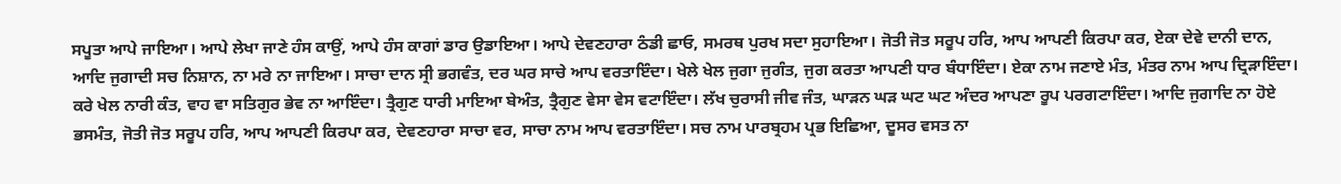ਸਪੂਤਾ ਆਪੇ ਜਾਇਆ। ਆਪੇ ਲੇਖਾ ਜਾਣੇ ਹੰਸ ਕਾਉਂ, ਆਪੇ ਹੰਸ ਕਾਗਾਂ ਡਾਰ ਉਡਾਇਆ। ਆਪੇ ਦੇਵਣਹਾਰਾ ਠੰਡੀ ਛਾਓ, ਸਮਰਥ ਪੁਰਖ ਸਦਾ ਸੁਹਾਇਆ। ਜੋਤੀ ਜੋਤ ਸਰੂਪ ਹਰਿ, ਆਪ ਆਪਣੀ ਕਿਰਪਾ ਕਰ, ਏਕਾ ਦੇਵੇ ਦਾਨੀ ਦਾਨ, ਆਦਿ ਜੁਗਾਦੀ ਸਚ ਨਿਸ਼ਾਨ, ਨਾ ਮਰੇ ਨਾ ਜਾਇਆ। ਸਾਚਾ ਦਾਨ ਸ੍ਰੀ ਭਗਵੰਤ, ਦਰ ਘਰ ਸਾਚੇ ਆਪ ਵਰਤਾਇੰਦਾ। ਖੇਲੇ ਖੇਲ ਜੁਗਾ ਜੁਗੰਤ, ਜੁਗ ਕਰਤਾ ਆਪਣੀ ਧਾਰ ਬੰਧਾਇੰਦਾ। ਏਕਾ ਨਾਮ ਜਣਾਏ ਮੰਤ, ਮੰਤਰ ਨਾਮ ਆਪ ਦ੍ਰਿੜਾਇੰਦਾ। ਕਰੇ ਖੇਲ ਨਾਰੀ ਕੰਤ, ਵਾਹ ਵਾ ਸਤਿਗੁਰ ਭੇਵ ਨਾ ਆਇੰਦਾ। ਤ੍ਰੈਗੁਣ ਧਾਰੀ ਮਾਇਆ ਬੇਅੰਤ, ਤ੍ਰੈਗੁਣ ਵੇਸਾ ਵੇਸ ਵਟਾਇੰਦਾ। ਲੱਖ ਚੁਰਾਸੀ ਜੀਵ ਜੰਤ, ਘਾੜਨ ਘੜ ਘਟ ਘਟ ਅੰਦਰ ਆਪਣਾ ਰੂਪ ਪਰਗਟਾਇੰਦਾ। ਆਦਿ ਜੁਗਾਦਿ ਨਾ ਹੋਏ ਭਸਮੰਤ, ਜੋਤੀ ਜੋਤ ਸਰੂਪ ਹਰਿ, ਆਪ ਆਪਣੀ ਕਿਰਪਾ ਕਰ, ਦੇਵਣਹਾਰਾ ਸਾਚਾ ਵਰ, ਸਾਚਾ ਨਾਮ ਆਪ ਵਰਤਾਇੰਦਾ। ਸਚ ਨਾਮ ਪਾਰਬ੍ਰਹਮ ਪ੍ਰਭ ਇਛਿਆ, ਦੂਸਰ ਵਸਤ ਨਾ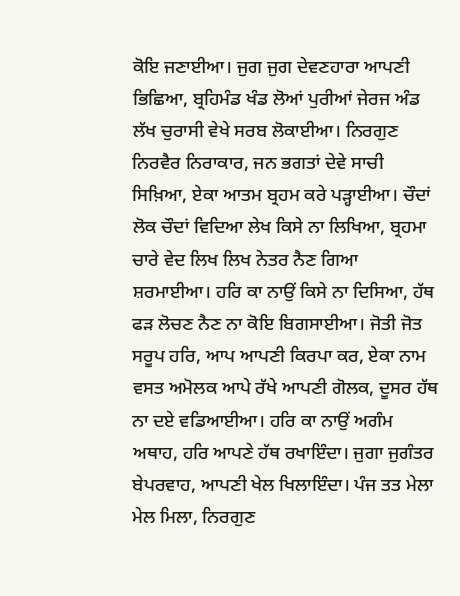ਕੋਇ ਜਣਾਈਆ। ਜੁਗ ਜੁਗ ਦੇਵਣਹਾਰਾ ਆਪਣੀ ਭਿਛਿਆ, ਬ੍ਰਹਿਮੰਡ ਖੰਡ ਲੋਆਂ ਪੁਰੀਆਂ ਜੇਰਜ ਅੰਡ ਲੱਖ ਚੁਰਾਸੀ ਵੇਖੇ ਸਰਬ ਲੋਕਾਈਆ। ਨਿਰਗੁਣ ਨਿਰਵੈਰ ਨਿਰਾਕਾਰ, ਜਨ ਭਗਤਾਂ ਦੇਵੇ ਸਾਚੀ ਸਿਖ਼ਿਆ, ਏਕਾ ਆਤਮ ਬ੍ਰਹਮ ਕਰੇ ਪੜ੍ਹਾਈਆ। ਚੌਦਾਂ ਲੋਕ ਚੌਦਾਂ ਵਿਦਿਆ ਲੇਖ ਕਿਸੇ ਨਾ ਲਿਖਿਆ, ਬ੍ਰਹਮਾ ਚਾਰੇ ਵੇਦ ਲਿਖ ਲਿਖ ਨੇਤਰ ਨੈਣ ਗਿਆ ਸ਼ਰਮਾਈਆ। ਹਰਿ ਕਾ ਨਾਉਂ ਕਿਸੇ ਨਾ ਦਿਸਿਆ, ਹੱਥ ਫੜ ਲੋਚਣ ਨੈਣ ਨਾ ਕੋਇ ਬਿਗਸਾਈਆ। ਜੋਤੀ ਜੋਤ ਸਰੂਪ ਹਰਿ, ਆਪ ਆਪਣੀ ਕਿਰਪਾ ਕਰ, ਏਕਾ ਨਾਮ ਵਸਤ ਅਮੋਲਕ ਆਪੇ ਰੱਖੇ ਆਪਣੀ ਗੋਲਕ, ਦੂਸਰ ਹੱਥ ਨਾ ਦਏ ਵਡਿਆਈਆ। ਹਰਿ ਕਾ ਨਾਉਂ ਅਗੰਮ ਅਥਾਹ, ਹਰਿ ਆਪਣੇ ਹੱਥ ਰਖਾਇੰਦਾ। ਜੁਗਾ ਜੁਗੰਤਰ ਬੇਪਰਵਾਹ, ਆਪਣੀ ਖੇਲ ਖਿਲਾਇੰਦਾ। ਪੰਜ ਤਤ ਮੇਲਾ ਮੇਲ ਮਿਲਾ, ਨਿਰਗੁਣ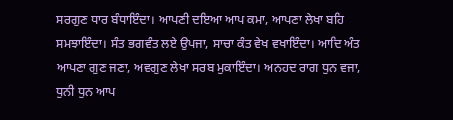ਸਰਗੁਣ ਧਾਰ ਬੰਧਾਇੰਦਾ। ਆਪਣੀ ਦਇਆ ਆਪ ਕਮਾ, ਆਪਣਾ ਲੇਖਾ ਬਹਿ ਸਮਝਾਇੰਦਾ। ਸੰਤ ਭਗਵੰਤ ਲਏ ਉਪਜਾ, ਸਾਚਾ ਕੰਤ ਵੇਖ ਵਖਾਇੰਦਾ। ਆਦਿ ਅੰਤ ਆਪਣਾ ਗੁਣ ਜਣਾ, ਅਵਗੁਣ ਲੇਖਾ ਸਰਬ ਮੁਕਾਇੰਦਾ। ਅਨਹਦ ਰਾਗ ਧੁਨ ਵਜਾ, ਧੁਨੀ ਧੁਨ ਆਪ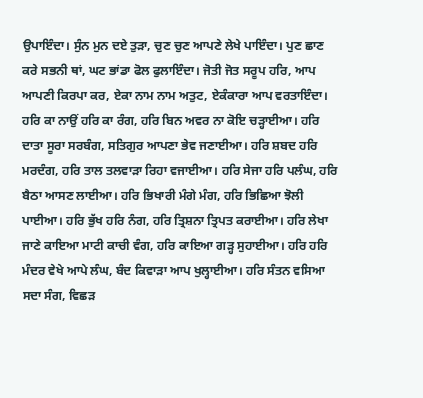ਉਪਾਇੰਦਾ। ਸੁੰਨ ਮੁਨ ਦਏ ਤੁੜਾ, ਚੁਣ ਚੁਣ ਆਪਣੇ ਲੇਖੇ ਪਾਇੰਦਾ। ਪੁਣ ਛਾਣ ਕਰੇ ਸਭਨੀ ਥਾਂ, ਘਟ ਭਾਂਡਾ ਫੋਲ ਫੁਲਾਇੰਦਾ। ਜੋਤੀ ਜੋਤ ਸਰੂਪ ਹਰਿ, ਆਪ ਆਪਣੀ ਕਿਰਪਾ ਕਰ, ਏਕਾ ਨਾਮ ਨਾਮ ਅਤੁਟ, ਏਕੰਕਾਰਾ ਆਪ ਵਰਤਾਇੰਦਾ। ਹਰਿ ਕਾ ਨਾਉਂ ਹਰਿ ਕਾ ਰੰਗ, ਹਰਿ ਬਿਨ ਅਵਰ ਨਾ ਕੋਇ ਚੜ੍ਹਾਈਆ। ਹਰਿ ਦਾਤਾ ਸੂਰਾ ਸਰਬੰਗ, ਸਤਿਗੁਰ ਆਪਣਾ ਭੇਵ ਜਣਾਈਆ। ਹਰਿ ਸ਼ਬਦ ਹਰਿ ਮਰਦੰਗ, ਹਰਿ ਤਾਲ ਤਲਵਾੜਾ ਰਿਹਾ ਵਜਾਈਆ। ਹਰਿ ਸੇਜਾ ਹਰਿ ਪਲੰਘ, ਹਰਿ ਬੈਠਾ ਆਸਣ ਲਾਈਆ। ਹਰਿ ਭਿਖਾਰੀ ਮੰਗੇ ਮੰਗ, ਹਰਿ ਭਿਛਿਆ ਝੋਲੀ ਪਾਈਆ। ਹਰਿ ਭੁੱਖ ਹਰਿ ਨੰਗ, ਹਰਿ ਤ੍ਰਿਸ਼ਨਾ ਤ੍ਰਿਪਤ ਕਰਾਈਆ। ਹਰਿ ਲੇਖਾ ਜਾਣੇ ਕਾਇਆ ਮਾਟੀ ਕਾਚੀ ਵੰਗ, ਹਰਿ ਕਾਇਆ ਗੜ੍ਹ ਸੁਹਾਈਆ। ਹਰਿ ਹਰਿ ਮੰਦਰ ਵੇਖੇ ਆਪੇ ਲੰਘ, ਬੰਦ ਕਿਵਾੜਾ ਆਪ ਖੁਲ੍ਹਾਈਆ। ਹਰਿ ਸੰਤਨ ਵਸਿਆ ਸਦਾ ਸੰਗ, ਵਿਛੜ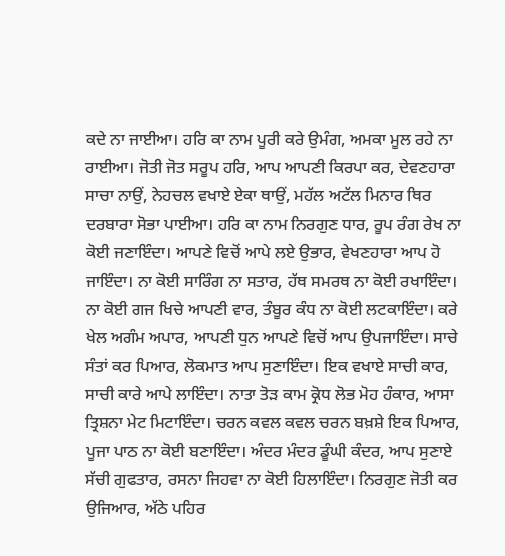ਕਦੇ ਨਾ ਜਾਈਆ। ਹਰਿ ਕਾ ਨਾਮ ਪੂਰੀ ਕਰੇ ਉਮੰਗ, ਅਮਕਾ ਮੂਲ ਰਹੇ ਨਾ ਰਾਈਆ। ਜੋਤੀ ਜੋਤ ਸਰੂਪ ਹਰਿ, ਆਪ ਆਪਣੀ ਕਿਰਪਾ ਕਰ, ਦੇਵਣਹਾਰਾ ਸਾਚਾ ਨਾਉਂ, ਨੇਹਚਲ ਵਖਾਏ ਏਕਾ ਥਾਉਂ, ਮਹੱਲ ਅਟੱਲ ਮਿਨਾਰ ਥਿਰ ਦਰਬਾਰਾ ਸੋਭਾ ਪਾਈਆ। ਹਰਿ ਕਾ ਨਾਮ ਨਿਰਗੁਣ ਧਾਰ, ਰੂਪ ਰੰਗ ਰੇਖ ਨਾ ਕੋਈ ਜਣਾਇੰਦਾ। ਆਪਣੇ ਵਿਚੋਂ ਆਪੇ ਲਏ ਉਭਾਰ, ਵੇਖਣਹਾਰਾ ਆਪ ਹੋ ਜਾਇੰਦਾ। ਨਾ ਕੋਈ ਸਾਰਿੰਗ ਨਾ ਸਤਾਰ, ਹੱਥ ਸਮਰਥ ਨਾ ਕੋਈ ਰਖਾਇੰਦਾ। ਨਾ ਕੋਈ ਗਜ ਖਿਚੇ ਆਪਣੀ ਵਾਰ, ਤੰਬੂਰ ਕੰਧ ਨਾ ਕੋਈ ਲਟਕਾਇੰਦਾ। ਕਰੇ ਖੇਲ ਅਗੰਮ ਅਪਾਰ, ਆਪਣੀ ਧੁਨ ਆਪਣੇ ਵਿਚੋਂ ਆਪ ਉਪਜਾਇੰਦਾ। ਸਾਚੇ ਸੰਤਾਂ ਕਰ ਪਿਆਰ, ਲੋਕਮਾਤ ਆਪ ਸੁਣਾਇੰਦਾ। ਇਕ ਵਖਾਏ ਸਾਚੀ ਕਾਰ, ਸਾਚੀ ਕਾਰੇ ਆਪੇ ਲਾਇੰਦਾ। ਨਾਤਾ ਤੋੜ ਕਾਮ ਕ੍ਰੋਧ ਲੋਭ ਮੋਹ ਹੰਕਾਰ, ਆਸਾ ਤ੍ਰਿਸ਼ਨਾ ਮੇਟ ਮਿਟਾਇੰਦਾ। ਚਰਨ ਕਵਲ ਕਵਲ ਚਰਨ ਬਖ਼ਸ਼ੇ ਇਕ ਪਿਆਰ, ਪੂਜਾ ਪਾਠ ਨਾ ਕੋਈ ਬਣਾਇੰਦਾ। ਅੰਦਰ ਮੰਦਰ ਡੂੰਘੀ ਕੰਦਰ, ਆਪ ਸੁਣਾਏ ਸੱਚੀ ਗੁਫਤਾਰ, ਰਸਨਾ ਜਿਹਵਾ ਨਾ ਕੋਈ ਹਿਲਾਇੰਦਾ। ਨਿਰਗੁਣ ਜੋਤੀ ਕਰ ਉਜਿਆਰ, ਅੱਠੇ ਪਹਿਰ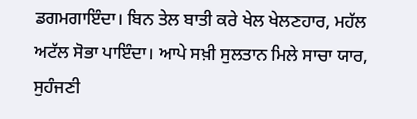ਡਗਮਗਾਇੰਦਾ। ਬਿਨ ਤੇਲ ਬਾਤੀ ਕਰੇ ਖੇਲ ਖੇਲਣਹਾਰ, ਮਹੱਲ ਅਟੱਲ ਸੋਭਾ ਪਾਇੰਦਾ। ਆਪੇ ਸਖ਼ੀ ਸੁਲਤਾਨ ਮਿਲੇ ਸਾਚਾ ਯਾਰ, ਸੁਹੰਜਣੀ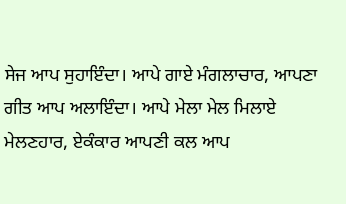ਸੇਜ ਆਪ ਸੁਹਾਇੰਦਾ। ਆਪੇ ਗਾਏ ਮੰਗਲਾਚਾਰ, ਆਪਣਾ ਗੀਤ ਆਪ ਅਲਾਇੰਦਾ। ਆਪੇ ਮੇਲਾ ਮੇਲ ਮਿਲਾਏ ਮੇਲਣਹਾਰ, ਏਕੰਕਾਰ ਆਪਣੀ ਕਲ ਆਪ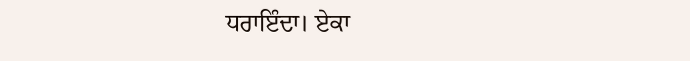ਧਰਾਇੰਦਾ। ਏਕਾ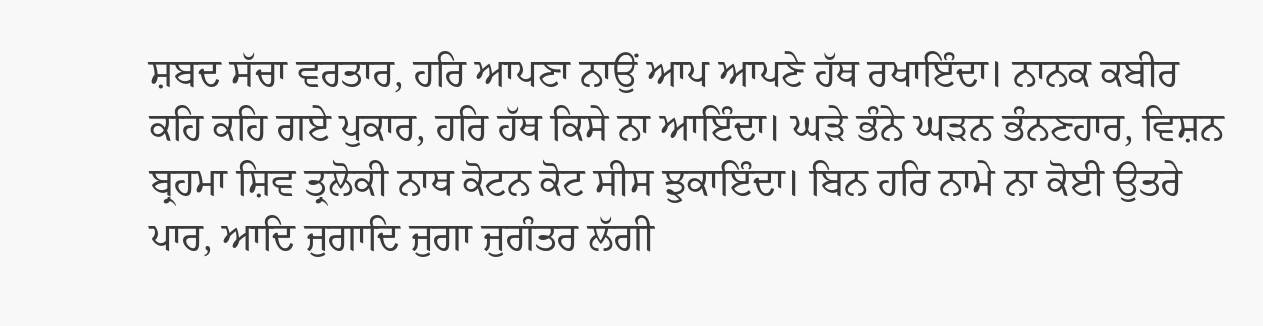ਸ਼ਬਦ ਸੱਚਾ ਵਰਤਾਰ, ਹਰਿ ਆਪਣਾ ਨਾਉਂ ਆਪ ਆਪਣੇ ਹੱਥ ਰਖਾਇੰਦਾ। ਨਾਨਕ ਕਬੀਰ ਕਹਿ ਕਹਿ ਗਏ ਪੁਕਾਰ, ਹਰਿ ਹੱਥ ਕਿਸੇ ਨਾ ਆਇੰਦਾ। ਘੜੇ ਭੰਨੇ ਘੜਨ ਭੰਨਣਹਾਰ, ਵਿਸ਼ਨ ਬ੍ਰਹਮਾ ਸ਼ਿਵ ਤ੍ਰਲੋਕੀ ਨਾਥ ਕੋਟਨ ਕੋਟ ਸੀਸ ਝੁਕਾਇੰਦਾ। ਬਿਨ ਹਰਿ ਨਾਮੇ ਨਾ ਕੋਈ ਉਤਰੇ ਪਾਰ, ਆਦਿ ਜੁਗਾਦਿ ਜੁਗਾ ਜੁਗੰਤਰ ਲੱਗੀ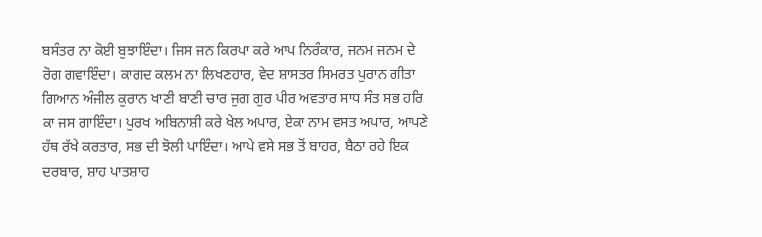ਬਸੰਤਰ ਨਾ ਕੋਈ ਬੁਝਾਇੰਦਾ। ਜਿਸ ਜਨ ਕਿਰਪਾ ਕਰੇ ਆਪ ਨਿਰੰਕਾਰ, ਜਨਮ ਜਨਮ ਦੇ ਰੋਗ ਗਵਾਇੰਦਾ। ਕਾਗਦ ਕਲਮ ਨਾ ਲਿਖਣਹਾਰ, ਵੇਦ ਸ਼ਾਸਤਰ ਸਿਮਰਤ ਪੁਰਾਨ ਗੀਤਾ ਗਿਆਨ ਅੰਜੀਲ ਕੁਰਾਨ ਖਾਣੀ ਬਾਣੀ ਚਾਰ ਜੁਗ ਗੁਰ ਪੀਰ ਅਵਤਾਰ ਸਾਧ ਸੰਤ ਸਭ ਹਰਿ ਕਾ ਜਸ ਗਾਇੰਦਾ। ਪੁਰਖ ਅਬਿਨਾਸ਼ੀ ਕਰੇ ਖੇਲ ਅਪਾਰ, ਏਕਾ ਨਾਮ ਵਸਤ ਅਪਾਰ, ਆਪਣੇ ਹੱਥ ਰੱਖੇ ਕਰਤਾਰ, ਸਭ ਦੀ ਝੋਲੀ ਪਾਇੰਦਾ। ਆਪੇ ਵਸੇ ਸਭ ਤੋਂ ਬਾਹਰ, ਬੈਠਾ ਰਹੇ ਇਕ ਦਰਬਾਰ, ਸ਼ਾਹ ਪਾਤਸ਼ਾਹ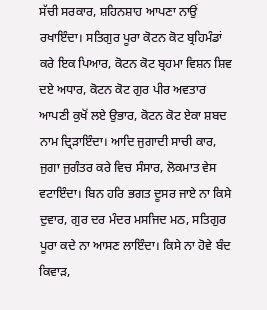ਸੱਚੀ ਸਰਕਾਰ, ਸ਼ਹਿਨਸ਼ਾਹ ਆਪਣਾ ਨਾਉਂ ਰਖਾਇੰਦਾ। ਸਤਿਗੁਰ ਪੂਰਾ ਕੋਟਨ ਕੋਟ ਬ੍ਰਹਿਮੰਡਾਂ ਕਰੇ ਇਕ ਪਿਆਰ, ਕੋਟਨ ਕੋਟ ਬ੍ਰਹਮਾ ਵਿਸ਼ਨ ਸ਼ਿਵ ਦਏ ਅਧਾਰ, ਕੋਟਨ ਕੋਟ ਗੁਰ ਪੀਰ ਅਵਤਾਰ ਆਪਣੀ ਕੁਖੋਂ ਲਏ ਉਭਾਰ, ਕੋਟਨ ਕੋਟ ਏਕਾ ਸ਼ਬਦ ਨਾਮ ਦ੍ਰਿੜਾਇੰਦਾ। ਆਦਿ ਜੁਗਾਦੀ ਸਾਚੀ ਕਾਰ, ਜੁਗਾ ਜੁਗੰਤਰ ਕਰੇ ਵਿਚ ਸੰਸਾਰ, ਲੋਕਮਾਤ ਵੇਸ ਵਟਾਇੰਦਾ। ਬਿਨ ਹਰਿ ਭਗਤ ਦੂਸਰ ਜਾਏ ਨਾ ਕਿਸੇ ਦੁਵਾਰ, ਗੁਰ ਦਰ ਮੰਦਰ ਮਸਜਿਦ ਮਠ, ਸਤਿਗੁਰ ਪੂਰਾ ਕਦੇ ਨਾ ਆਸਣ ਲਾਇੰਦਾ। ਕਿਸੇ ਨਾ ਹੋਵੇ ਬੰਦ ਕਿਵਾੜ,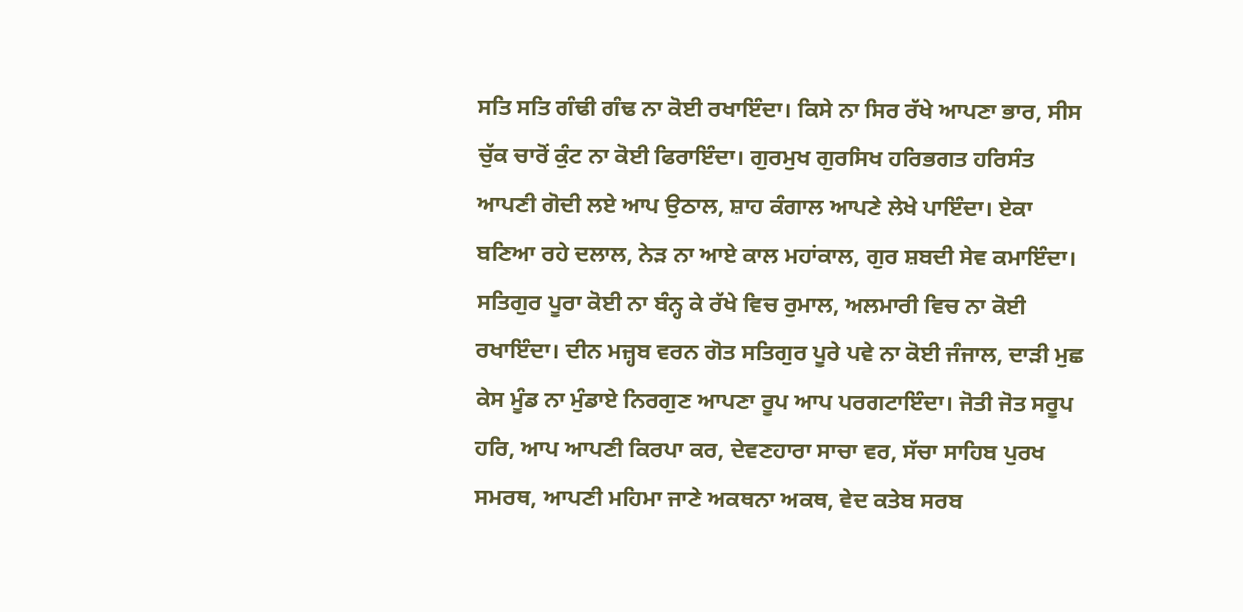ਸਤਿ ਸਤਿ ਗੰਢੀ ਗੰਢ ਨਾ ਕੋਈ ਰਖਾਇੰਦਾ। ਕਿਸੇ ਨਾ ਸਿਰ ਰੱਖੇ ਆਪਣਾ ਭਾਰ, ਸੀਸ ਚੁੱਕ ਚਾਰੋਂ ਕੁੰਟ ਨਾ ਕੋਈ ਫਿਰਾਇੰਦਾ। ਗੁਰਮੁਖ ਗੁਰਸਿਖ ਹਰਿਭਗਤ ਹਰਿਸੰਤ ਆਪਣੀ ਗੋਦੀ ਲਏ ਆਪ ਉਠਾਲ, ਸ਼ਾਹ ਕੰਗਾਲ ਆਪਣੇ ਲੇਖੇ ਪਾਇੰਦਾ। ਏਕਾ ਬਣਿਆ ਰਹੇ ਦਲਾਲ, ਨੇੜ ਨਾ ਆਏ ਕਾਲ ਮਹਾਂਕਾਲ, ਗੁਰ ਸ਼ਬਦੀ ਸੇਵ ਕਮਾਇੰਦਾ। ਸਤਿਗੁਰ ਪੂਰਾ ਕੋਈ ਨਾ ਬੰਨ੍ਹ ਕੇ ਰੱਖੇ ਵਿਚ ਰੁਮਾਲ, ਅਲਮਾਰੀ ਵਿਚ ਨਾ ਕੋਈ ਰਖਾਇੰਦਾ। ਦੀਨ ਮਜ਼੍ਹਬ ਵਰਨ ਗੋਤ ਸਤਿਗੁਰ ਪੂਰੇ ਪਵੇ ਨਾ ਕੋਈ ਜੰਜਾਲ, ਦਾੜੀ ਮੁਛ ਕੇਸ ਮੂੰਡ ਨਾ ਮੁੰਡਾਏ ਨਿਰਗੁਣ ਆਪਣਾ ਰੂਪ ਆਪ ਪਰਗਟਾਇੰਦਾ। ਜੋਤੀ ਜੋਤ ਸਰੂਪ ਹਰਿ, ਆਪ ਆਪਣੀ ਕਿਰਪਾ ਕਰ, ਦੇਵਣਹਾਰਾ ਸਾਚਾ ਵਰ, ਸੱਚਾ ਸਾਹਿਬ ਪੁਰਖ ਸਮਰਥ, ਆਪਣੀ ਮਹਿਮਾ ਜਾਣੇ ਅਕਥਨਾ ਅਕਥ, ਵੇਦ ਕਤੇਬ ਸਰਬ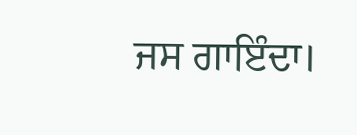ਜਸ ਗਾਇੰਦਾ।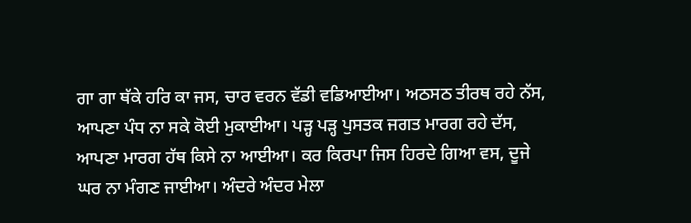ਗਾ ਗਾ ਥੱਕੇ ਹਰਿ ਕਾ ਜਸ, ਚਾਰ ਵਰਨ ਵੱਡੀ ਵਡਿਆਈਆ। ਅਠਸਠ ਤੀਰਥ ਰਹੇ ਨੱਸ, ਆਪਣਾ ਪੰਧ ਨਾ ਸਕੇ ਕੋਈ ਮੁਕਾਈਆ। ਪੜ੍ਹ ਪੜ੍ਹ ਪੁਸਤਕ ਜਗਤ ਮਾਰਗ ਰਹੇ ਦੱਸ, ਆਪਣਾ ਮਾਰਗ ਹੱਥ ਕਿਸੇ ਨਾ ਆਈਆ। ਕਰ ਕਿਰਪਾ ਜਿਸ ਹਿਰਦੇ ਗਿਆ ਵਸ, ਦੂਜੇ ਘਰ ਨਾ ਮੰਗਣ ਜਾਈਆ। ਅੰਦਰੇ ਅੰਦਰ ਮੇਲਾ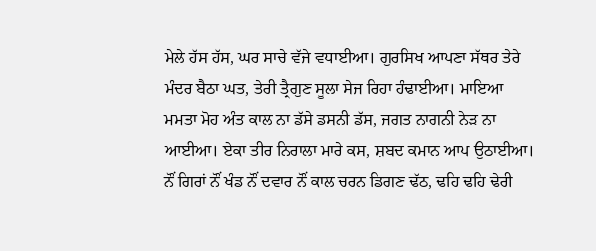ਮੇਲੇ ਹੱਸ ਹੱਸ, ਘਰ ਸਾਚੇ ਵੱਜੇ ਵਧਾਈਆ। ਗੁਰਸਿਖ ਆਪਣਾ ਸੱਥਰ ਤੇਰੇ ਮੰਦਰ ਬੈਠਾ ਘਤ, ਤੇਰੀ ਤ੍ਰੈਗੁਣ ਸੂਲਾ ਸੇਜ ਰਿਹਾ ਹੰਢਾਈਆ। ਮਾਇਆ ਮਮਤਾ ਮੋਹ ਅੰਤ ਕਾਲ ਨਾ ਡੱਸੇ ਡਸਨੀ ਡੱਸ, ਜਗਤ ਨਾਗਨੀ ਨੇੜ ਨਾ ਆਈਆ। ਏਕਾ ਤੀਰ ਨਿਰਾਲਾ ਮਾਰੇ ਕਸ, ਸ਼ਬਦ ਕਮਾਨ ਆਪ ਉਠਾਈਆ। ਨੌਂ ਗਿਰਾਂ ਨੌਂ ਖੰਡ ਨੌਂ ਦਵਾਰ ਨੌਂ ਕਾਲ ਚਰਨ ਡਿਗਣ ਢੱਠ, ਢਹਿ ਢਹਿ ਢੇਰੀ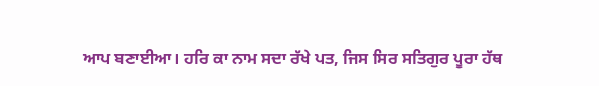ਆਪ ਬਣਾਈਆ। ਹਰਿ ਕਾ ਨਾਮ ਸਦਾ ਰੱਖੇ ਪਤ, ਜਿਸ ਸਿਰ ਸਤਿਗੁਰ ਪੂਰਾ ਹੱਥ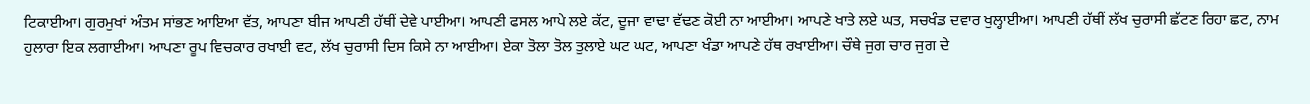ਟਿਕਾਈਆ। ਗੁਰਮੁਖਾਂ ਅੰਤਮ ਸਾਂਭਣ ਆਇਆ ਵੱਤ, ਆਪਣਾ ਬੀਜ ਆਪਣੀ ਹੱਥੀਂ ਦੇਵੇ ਪਾਈਆ। ਆਪਣੀ ਫਸਲ ਆਪੇ ਲਏ ਕੱਟ, ਦੂਜਾ ਵਾਢਾ ਵੱਢਣ ਕੋਈ ਨਾ ਆਈਆ। ਆਪਣੇ ਖਾਤੇ ਲਏ ਘਤ, ਸਚਖੰਡ ਦਵਾਰ ਖੁਲ੍ਹਾਈਆ। ਆਪਣੀ ਹੱਥੀਂ ਲੱਖ ਚੁਰਾਸੀ ਛੱਟਣ ਰਿਹਾ ਛਟ, ਨਾਮ ਹੁਲਾਰਾ ਇਕ ਲਗਾਈਆ। ਆਪਣਾ ਰੂਪ ਵਿਚਕਾਰ ਰਖਾਈ ਵਟ, ਲੱਖ ਚੁਰਾਸੀ ਦਿਸ ਕਿਸੇ ਨਾ ਆਈਆ। ਏਕਾ ਤੋਲਾ ਤੋਲ ਤੁਲਾਏ ਘਟ ਘਟ, ਆਪਣਾ ਖੰਡਾ ਆਪਣੇ ਹੱਥ ਰਖਾਈਆ। ਚੌਥੇ ਜੁਗ ਚਾਰ ਜੁਗ ਦੇ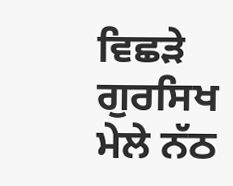ਵਿਛੜੇ ਗੁਰਸਿਖ ਮੇਲੇ ਨੱਠ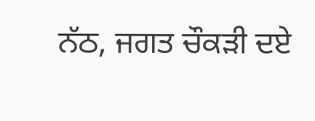ਨੱਠ, ਜਗਤ ਚੌਕੜੀ ਦਏ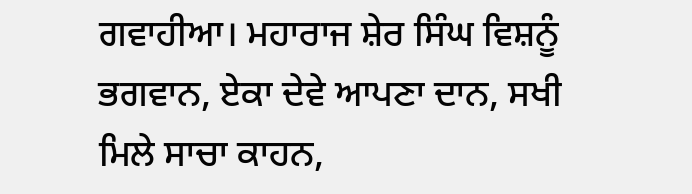ਗਵਾਹੀਆ। ਮਹਾਰਾਜ ਸ਼ੇਰ ਸਿੰਘ ਵਿਸ਼ਨੂੰ ਭਗਵਾਨ, ਏਕਾ ਦੇਵੇ ਆਪਣਾ ਦਾਨ, ਸਖੀ ਮਿਲੇ ਸਾਚਾ ਕਾਹਨ,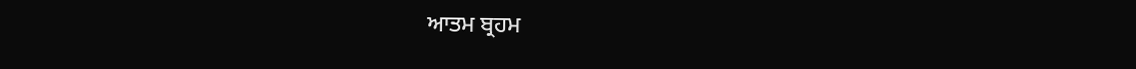ਆਤਮ ਬ੍ਰਹਮ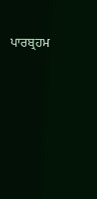ਪਾਰਬ੍ਰਹਮ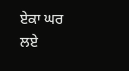ਏਕਾ ਘਰ ਲਏ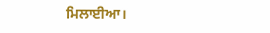ਮਿਲਾਈਆ।